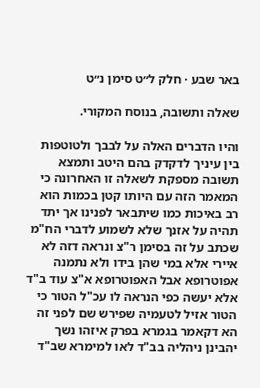באר שבע · חלק ל״ט סימן נ״ט

שאלה ותשובה, בנוסח המקורי.

והיו הדברים האלה על לבבך ולטוטפות בין עיניך לדקדק בהם היטב ותמצא תשובה מספקת לשאלה זו האחרונה כי המאמר הזה עם היותו קטן בכמות הוא רב באיכות כמו שיתבאר לפנינו אך יתד תהיה על אזנך שלא לשמוע לדברי הח"מ שכתב על זה בסימן ר"צ ונראה דזה לא איירי אלא במי שהן בידו ולא נתמנה אפוטרופא אבל האפוטרופא א"צ עוד ב"ד אלא יעשה כפי הנראה לו עכ"ל הטור כי הטור אזיל לטעמיה שפירש שם לפני זה הא דקאמר בגמרא בפרק איזהו נשך יהבינן ניהליה בב"ד לאו למימרא שב"ד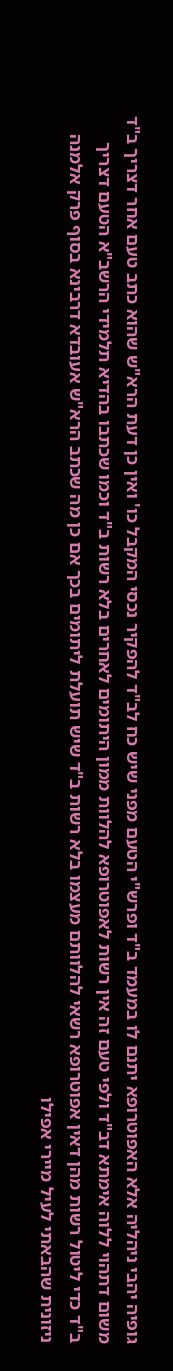גופיה יהבי ניהליה אלא האפוטרופא יתנם לו במעמד ב"ד ופרש"י הטעם מפני שיש כח לב"ד להפקיר נכסי המקבל כו' ואין כן דעת הרא"ש שהוא כתב טעם אחר דצריך ב"ד משום דתהוי ללוה אימתא דב"ד ולפי טעם זה אין רשות לאפוטרופא להלוות ממון היתומים לאחרים בלא רשות ב"ד וכמו שכתבו בהדיא תלמידי הרשב"א הטעם דצריך ב"ד כדי ליטול רשות מהן דאין אפוטרופא רשאי להלוותם מעצמו בלא רשות ב"ד שיש תועלת ליתומים בכך אם כן מה שכתב הרא"ש אעובדא דרבינא בסוף פרק אלמנה ניזונית שהבאתי לעיל מיירי אפילו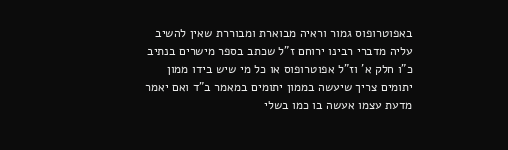באפוטרופוס גמור וראיה מבוארת ומבוררת שאין להשיב עליה מדברי רבינו ירוחם ז"ל שכתב בספר מישרים בנתיב כ"ו חלק א' וז"ל אפוטרופוס או כל מי שיש בידו ממון יתומים צריך שיעשה בממון יתומים במאמר ב"ד ואם יאמר מדעת עצמו אעשה בו כמו בשלי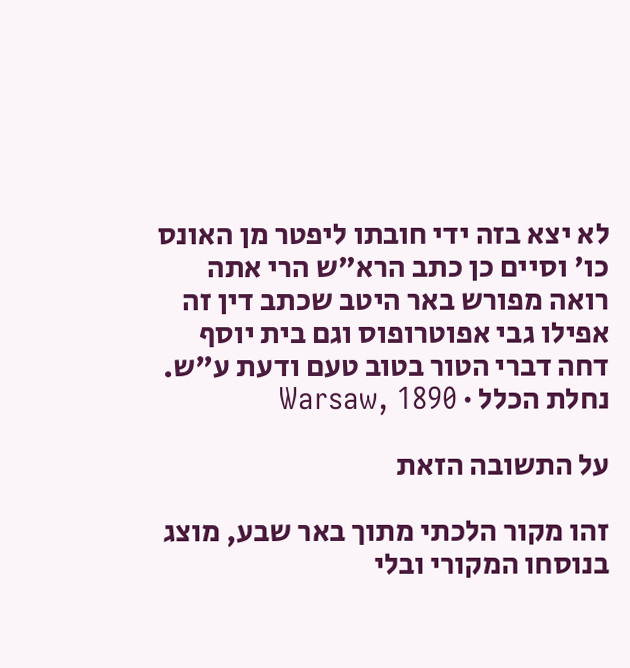לא יצא בזה ידי חובתו ליפטר מן האונס כו' וסיים כן כתב הרא"ש הרי אתה רואה מפורש באר היטב שכתב דין זה אפילו גבי אפוטרופוס וגם בית יוסף דחה דברי הטור בטוב טעם ודעת ע"ש.
נחלת הכלל · Warsaw, 1890

על התשובה הזאת

זהו מקור הלכתי מתוך באר שבע, מוצג בנוסחו המקורי ובלי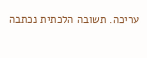עריכה. תשובה הלכתית נכתבה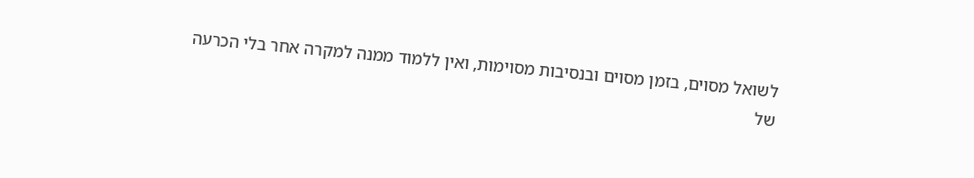לשואל מסוים, בזמן מסוים ובנסיבות מסוימות, ואין ללמוד ממנה למקרה אחר בלי הכרעה של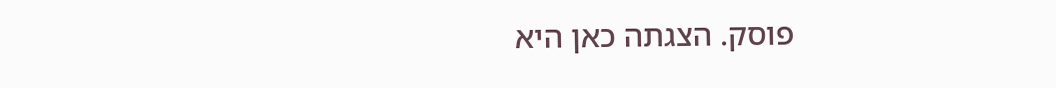פוסק. הצגתה כאן היא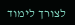לצורך לימוד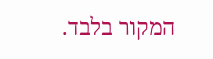המקור בלבד.